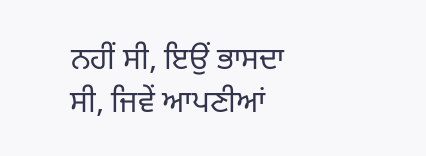ਨਹੀਂ ਸੀ, ਇਉਂ ਭਾਸਦਾ ਸੀ, ਜਿਵੇਂ ਆਪਣੀਆਂ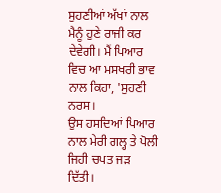ਸੁਹਣੀਆਂ ਅੱਖਾਂ ਨਾਲ ਮੈਨੂੰ ਹੁਣੇ ਰਾਜੀ ਕਰ ਦੇਵੇਗੀ। ਮੈਂ ਪਿਆਰ ਵਿਚ ਆ ਮਸਖਰੀ ਭਾਵ ਨਾਲ ਕਿਹਾ, 'ਸੁਹਣੀ ਨਰਸ।
ਉਸ ਹਸਦਿਆਂ ਪਿਆਰ ਨਾਲ ਮੇਰੀ ਗਲ੍ਹ ਤੇ ਪੋਲੀ ਜਿਹੀ ਚਪਤ ਜੜ ਦਿੱਤੀ।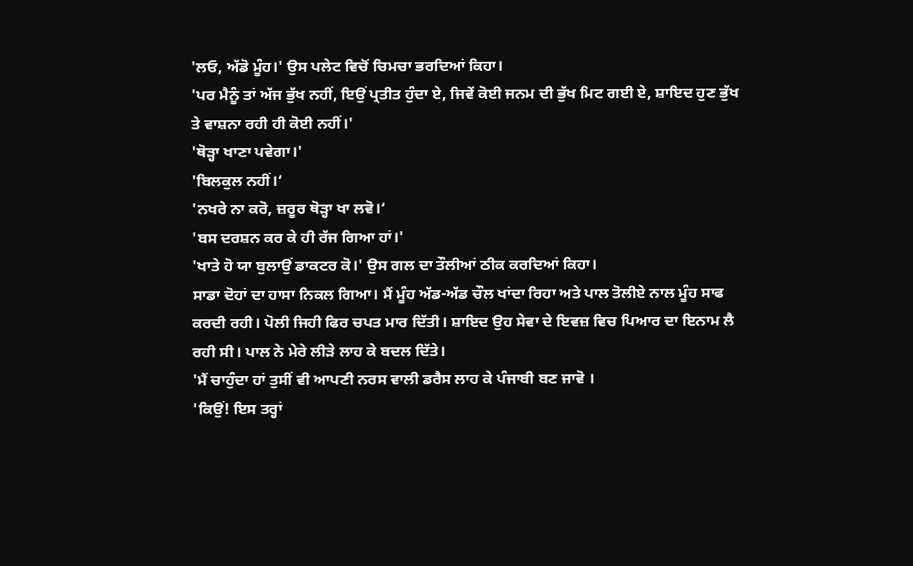'ਲਓ, ਅੱਡੋ ਮੂੰਹ।' ਉਸ ਪਲੇਟ ਵਿਚੋਂ ਚਿਮਚਾ ਭਰਦਿਆਂ ਕਿਹਾ।
'ਪਰ ਮੈਨੂੰ ਤਾਂ ਅੱਜ ਭੁੱਖ ਨਹੀਂ, ਇਉਂ ਪ੍ਰਤੀਤ ਹੁੰਦਾ ਏ, ਜਿਵੇਂ ਕੋਈ ਜਨਮ ਦੀ ਭੁੱਖ ਮਿਟ ਗਈ ਏ, ਸ਼ਾਇਦ ਹੁਣ ਭੁੱਖ ਤੇ ਵਾਸ਼ਨਾ ਰਹੀ ਹੀ ਕੋਈ ਨਹੀਂ।'
'ਥੋੜ੍ਹਾ ਖਾਣਾ ਪਵੇਗਾ।'
'ਬਿਲਕੁਲ ਨਹੀਂ।‘
'ਨਖਰੇ ਨਾ ਕਰੋ, ਜ਼ਰੂਰ ਥੋੜ੍ਹਾ ਖਾ ਲਵੋ।‘
'ਬਸ ਦਰਸ਼ਨ ਕਰ ਕੇ ਹੀ ਰੱਜ ਗਿਆ ਹਾਂ।'
'ਖਾਤੇ ਹੋ ਯਾ ਬੁਲਾਉਂ ਡਾਕਟਰ ਕੋ।' ਉਸ ਗਲ ਦਾ ਤੌਲੀਆਂ ਠੀਕ ਕਰਦਿਆਂ ਕਿਹਾ।
ਸਾਡਾ ਦੋਹਾਂ ਦਾ ਹਾਸਾ ਨਿਕਲ ਗਿਆ। ਮੈਂ ਮੂੰਹ ਅੱਡ-ਅੱਡ ਚੌਲ ਖਾਂਦਾ ਰਿਹਾ ਅਤੇ ਪਾਲ ਤੋਲੀਏ ਨਾਲ ਮੂੰਹ ਸਾਫ ਕਰਦੀ ਰਹੀ। ਪੋਲੀ ਜਿਹੀ ਫਿਰ ਚਪਤ ਮਾਰ ਦਿੱਤੀ। ਸ਼ਾਇਦ ਉਹ ਸੇਵਾ ਦੇ ਇਵਜ਼ ਵਿਚ ਪਿਆਰ ਦਾ ਇਨਾਮ ਲੈ ਰਹੀ ਸੀ। ਪਾਲ ਨੇ ਮੇਰੇ ਲੀੜੇ ਲਾਹ ਕੇ ਬਦਲ ਦਿੱਤੇ।
'ਮੈਂ ਚਾਹੁੰਦਾ ਹਾਂ ਤੁਸੀਂ ਵੀ ਆਪਣੀ ਨਰਸ ਵਾਲੀ ਡਰੈਸ ਲਾਹ ਕੇ ਪੰਜਾਬੀ ਬਣ ਜਾਵੋ ।
'ਕਿਉਂ! ਇਸ ਤਰ੍ਹਾਂ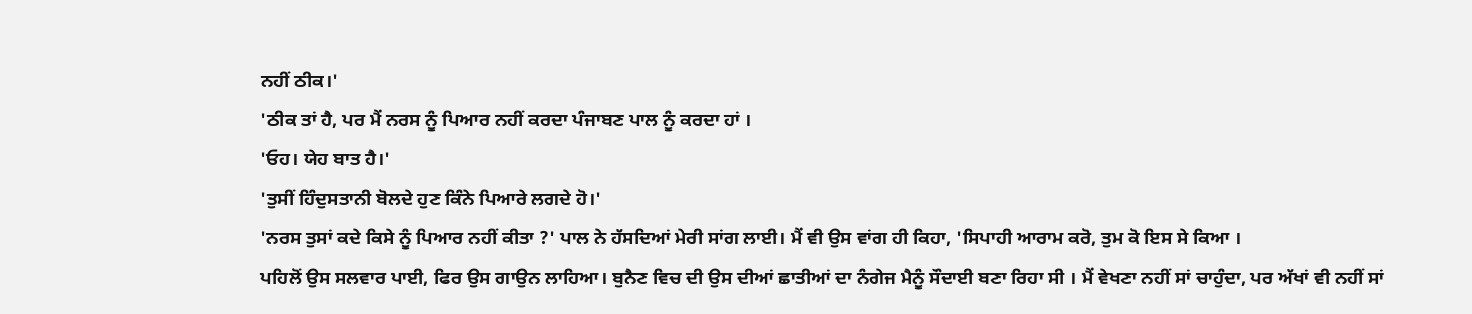ਨਹੀਂ ਠੀਕ।'
'ਠੀਕ ਤਾਂ ਹੈ, ਪਰ ਮੈਂ ਨਰਸ ਨੂੰ ਪਿਆਰ ਨਹੀਂ ਕਰਦਾ ਪੰਜਾਬਣ ਪਾਲ ਨੂੰ ਕਰਦਾ ਹਾਂ ।
'ਓਹ। ਯੇਹ ਬਾਤ ਹੈ।'
'ਤੁਸੀਂ ਹਿੰਦੁਸਤਾਨੀ ਬੋਲਦੇ ਹੁਣ ਕਿੰਨੇ ਪਿਆਰੇ ਲਗਦੇ ਹੋ।'
'ਨਰਸ ਤੁਸਾਂ ਕਦੇ ਕਿਸੇ ਨੂੰ ਪਿਆਰ ਨਹੀਂ ਕੀਤਾ ?' ਪਾਲ ਨੇ ਹੱਸਦਿਆਂ ਮੇਰੀ ਸਾਂਗ ਲਾਈ। ਮੈਂ ਵੀ ਉਸ ਵਾਂਗ ਹੀ ਕਿਹਾ, 'ਸਿਪਾਹੀ ਆਰਾਮ ਕਰੋ, ਤੁਮ ਕੋ ਇਸ ਸੇ ਕਿਆ ।
ਪਹਿਲੋਂ ਉਸ ਸਲਵਾਰ ਪਾਈ, ਫਿਰ ਉਸ ਗਾਉਨ ਲਾਹਿਆ। ਬੁਨੈਣ ਵਿਚ ਦੀ ਉਸ ਦੀਆਂ ਛਾਤੀਆਂ ਦਾ ਨੰਗੇਜ ਮੈਨੂੰ ਸੌਦਾਈ ਬਣਾ ਰਿਹਾ ਸੀ । ਮੈਂ ਵੇਖਣਾ ਨਹੀਂ ਸਾਂ ਚਾਹੁੰਦਾ, ਪਰ ਅੱਖਾਂ ਵੀ ਨਹੀਂ ਸਾਂ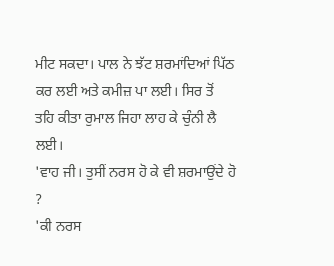ਮੀਟ ਸਕਦਾ। ਪਾਲ ਨੇ ਝੱਟ ਸ਼ਰਮਾਂਦਿਆਂ ਪਿੱਠ ਕਰ ਲਈ ਅਤੇ ਕਮੀਜ਼ ਪਾ ਲਈ। ਸਿਰ ਤੋਂ ਤਹਿ ਕੀਤਾ ਰੁਮਾਲ ਜਿਹਾ ਲਾਹ ਕੇ ਚੁੰਨੀ ਲੈ ਲਈ।
'ਵਾਹ ਜੀ। ਤੁਸੀਂ ਨਰਸ ਹੋ ਕੇ ਵੀ ਸ਼ਰਮਾਉਂਦੇ ਹੋ ?
'ਕੀ ਨਰਸ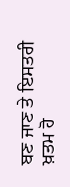ਬਣ ਜਾਣ ਤੇ ਇਸਤਰੀ ਖ਼ਤਮ ਹੋ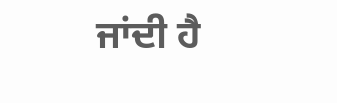ਜਾਂਦੀ ਹੈ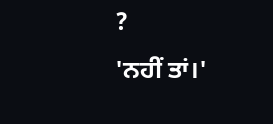?
'ਨਹੀਂ ਤਾਂ।'